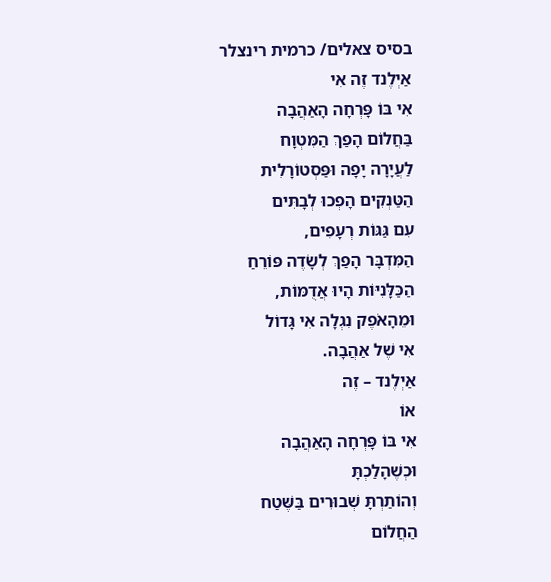בסיס צאלים/ כרמית רינצלר
אַיְלֶנד זֶה אִי
אִי בּוֹ פָּרְחָה הָאַהֲבָה
בַּחֲלוֹם הָפַךְ הַמִּטְוָח
לַעֲיָרָה יָפָה וּפַּסְטוֹרָלִית
הַטַּנְקִים הָפְכוּ לְבָתִּים
עִם גַּגּוֹת רְעָפִים,
הַמִּדְבָּר הָפַךְ לְשָׂדֶה פּוֹרֵחַ
הַכַּלָּנִיּוֹת הָיוּ אֲדֻמּוֹת,
וּמֵהָאֹפֶק נִגְלָה אִי גָּדוֹל
אִי שֶׁל אַהֲבָה.
אַיְלֶנד – זֶה
אוֹ
אִי בּוֹ פָּרְחָה הָאַהֲבָה
וּכְשֶׁהָלַכְתָּ
וְהוֹתַרְתָּ שְׁבוּרִים בַּשֶּׁטַח
הַחֲלוֹם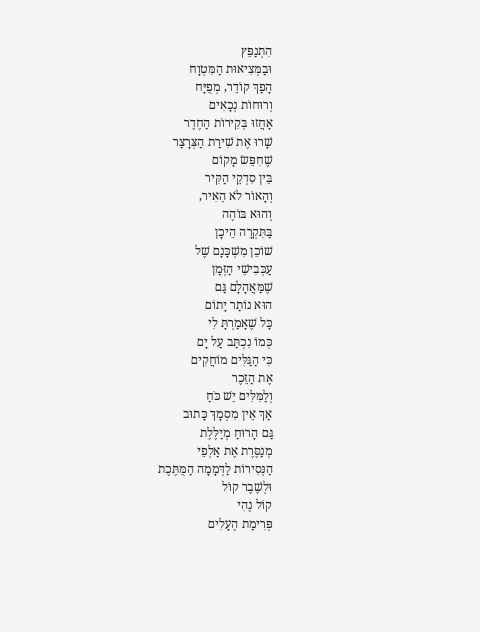הִתְנַפֵּץ
וּבַמְּצִיאוּת הַמִּטְוָח
הָפַךְ קוֹדֵר, מְפֻיָּח
וְרוּחוֹת נְכָאִים
אָחֲזוּ בְּקִירוֹת הַחֶדֶר
שָׁרוּ אֶת שִׁירַת הַצְּרָצַר
שֶׁחִפֵּשׂ מָקוֹם
בֵּין סִדְקֵי הַקִּיר
וְהָאוֹר לֹא הֵאִיר,
וְהוּא בּוֹהֶה
בַּתִּקְרָה הֵיכָן
שׁוֹכֵן מִשְׁכָּנָם שֶׁל
עַכְּבִישֵׁי הַזְּמַן
שֶׁמַּאֲהָלָם גַּם
הוּא נוֹתַר יָתוֹם
כָּל שֶׁאָמַרְתָּ לִי
כְּמוֹ נִכְתַּב עַל יָם
כִּי הַגַּלִּים מוֹחֲקִים
אֶת הַזֵּכֶר
וְלַמִּלִּים יֵשׁ כֹּחַ
אַךְ אֵין מִסְמָךְ כָּתוּב
גַּם הָרוּחַ מְיַלֶּלֶת
מְנַסֶּרֶת אֶת אַלְפֵי
הַנְּסִירוֹת לַדְּמָמָה הַמֻּתֶּכֶת
וּלְשֶׁבֶר קוֹל
קוֹל נֶהִי
פְּרִימַת הֶעָלִים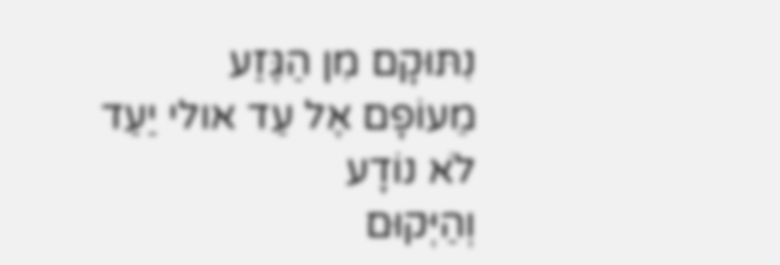נִתּוּקָם מִן הַגֶּזַע
מֵעוֹפָם אֶל עַד אולי יַעַד
לֹא נוֹדָע
וְהַיְּקוּם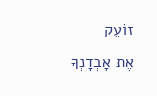זוֹעֵק
אֶת אָבְדָנְךָ